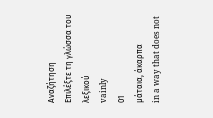Αναζήτηση
Επιλέξτε τη γλώσσα του λεξικού
vainly
01
μάταια, άκαρπα
in a way that does not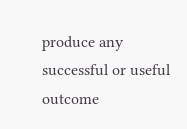produce any successful or useful outcome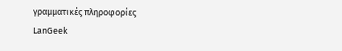γραμματικές πληροφορίες
LanGeek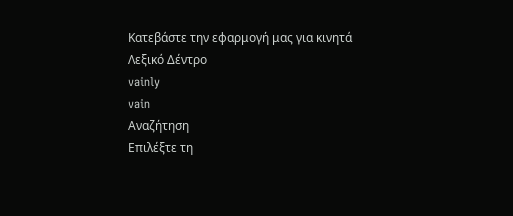Κατεβάστε την εφαρμογή μας για κινητά
Λεξικό Δέντρο
vainly
vain
Αναζήτηση
Επιλέξτε τη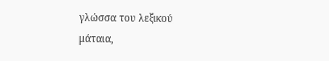γλώσσα του λεξικού
μάταια,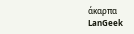άκαρπα
LanGeek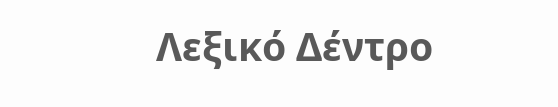Λεξικό Δέντρο